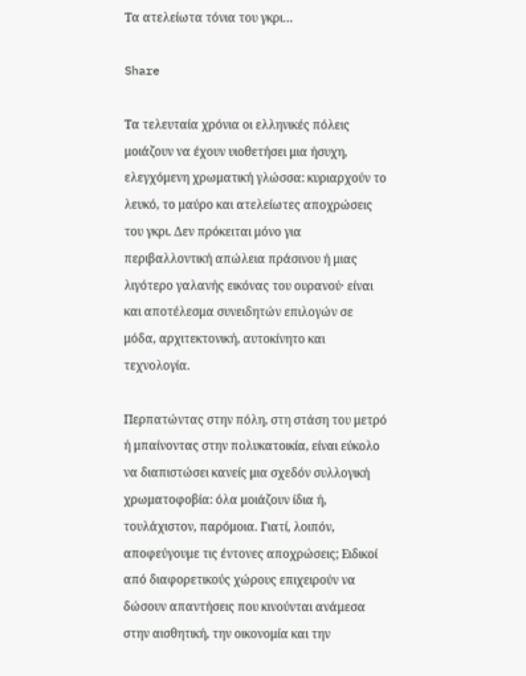Τα ατελείωτα τόνια του γκρι…

Share

Τα τελευταία χρόνια οι ελληνικές πόλεις μοιάζουν να έχουν υιοθετήσει μια ήσυχη, ελεγχόμενη χρωματική γλώσσα: κυριαρχούν το λευκό, το μαύρο και ατελείωτες αποχρώσεις του γκρι. Δεν πρόκειται μόνο για περιβαλλοντική απώλεια πράσινου ή μιας λιγότερο γαλανής εικόνας του ουρανού· είναι και αποτέλεσμα συνειδητών επιλογών σε μόδα, αρχιτεκτονική, αυτοκίνητο και τεχνολογία.

Περπατώντας στην πόλη, στη στάση του μετρό ή μπαίνοντας στην πολυκατοικία, είναι εύκολο να διαπιστώσει κανείς μια σχεδόν συλλογική χρωματοφοβία: όλα μοιάζουν ίδια ή, τουλάχιστον, παρόμοια. Γιατί, λοιπόν, αποφεύγουμε τις έντονες αποχρώσεις; Ειδικοί από διαφορετικούς χώρους επιχειρούν να δώσουν απαντήσεις που κινούνται ανάμεσα στην αισθητική, την οικονομία και την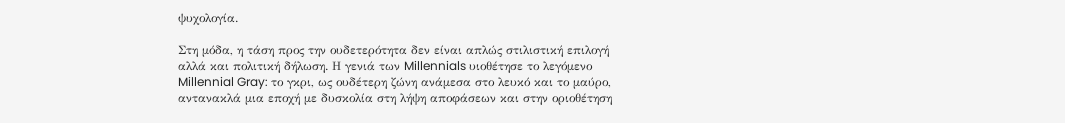ψυχολογία.

Στη μόδα, η τάση προς την ουδετερότητα δεν είναι απλώς στιλιστική επιλογή αλλά και πολιτική δήλωση. Η γενιά των Millennials υιοθέτησε το λεγόμενο Millennial Gray: το γκρι, ως ουδέτερη ζώνη ανάμεσα στο λευκό και το μαύρο, αντανακλά μια εποχή με δυσκολία στη λήψη αποφάσεων και στην οριοθέτηση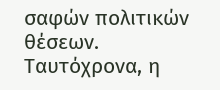σαφών πολιτικών θέσεων. Ταυτόχρονα, η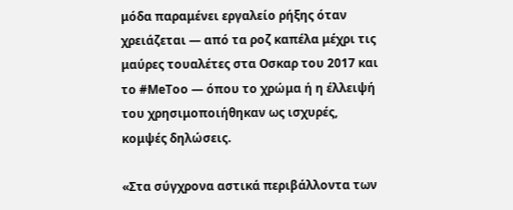μόδα παραμένει εργαλείο ρήξης όταν χρειάζεται — από τα ροζ καπέλα μέχρι τις μαύρες τουαλέτες στα Οσκαρ του 2017 και το #MeToo — όπου το χρώμα ή η έλλειψή του χρησιμοποιήθηκαν ως ισχυρές, κομψές δηλώσεις.

«Στα σύγχρονα αστικά περιβάλλοντα των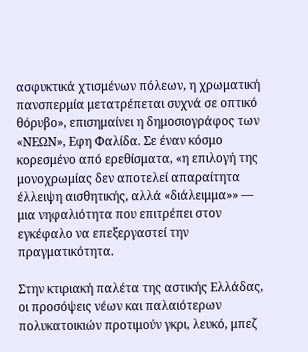ασφυκτικά χτισμένων πόλεων, η χρωματική πανσπερμία μετατρέπεται συχνά σε οπτικό θόρυβο», επισημαίνει η δημοσιογράφος των «ΝΕΩΝ», Εφη Φαλίδα. Σε έναν κόσμο κορεσμένο από ερεθίσματα, «η επιλογή της μονοχρωμίας δεν αποτελεί απαραίτητα έλλειψη αισθητικής, αλλά «διάλειμμα»» — μια νηφαλιότητα που επιτρέπει στον εγκέφαλο να επεξεργαστεί την πραγματικότητα.

Στην κτιριακή παλέτα της αστικής Ελλάδας, οι προσόψεις νέων και παλαιότερων πολυκατοικιών προτιμούν γκρι, λευκό, μπεζ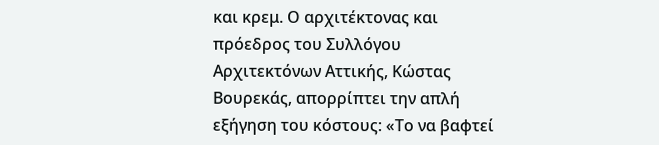και κρεμ. Ο αρχιτέκτονας και πρόεδρος του Συλλόγου Αρχιτεκτόνων Αττικής, Κώστας Βουρεκάς, απορρίπτει την απλή εξήγηση του κόστους: «Το να βαφτεί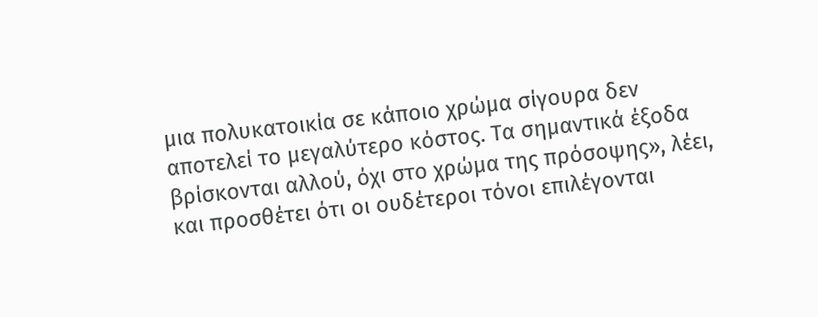μια πολυκατοικία σε κάποιο χρώμα σίγουρα δεν αποτελεί το μεγαλύτερο κόστος. Τα σημαντικά έξοδα βρίσκονται αλλού, όχι στο χρώμα της πρόσοψης», λέει, και προσθέτει ότι οι ουδέτεροι τόνοι επιλέγονται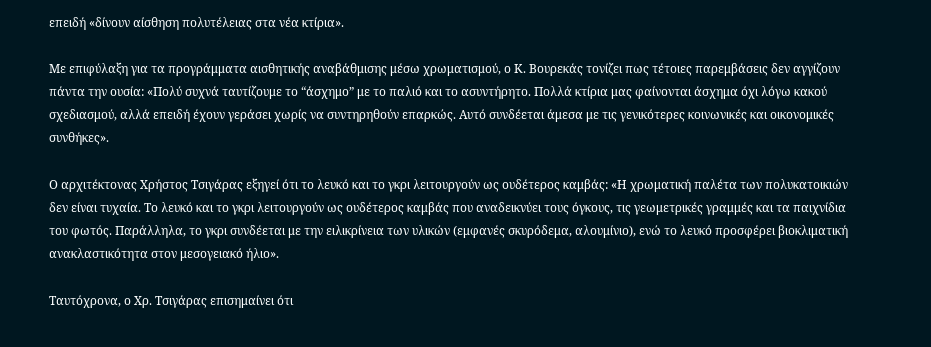επειδή «δίνουν αίσθηση πολυτέλειας στα νέα κτίρια».

Με επιφύλαξη για τα προγράμματα αισθητικής αναβάθμισης μέσω χρωματισμού, ο Κ. Βουρεκάς τονίζει πως τέτοιες παρεμβάσεις δεν αγγίζουν πάντα την ουσία: «Πολύ συχνά ταυτίζουμε το “άσχημο” με το παλιό και το ασυντήρητο. Πολλά κτίρια μας φαίνονται άσχημα όχι λόγω κακού σχεδιασμού, αλλά επειδή έχουν γεράσει χωρίς να συντηρηθούν επαρκώς. Αυτό συνδέεται άμεσα με τις γενικότερες κοινωνικές και οικονομικές συνθήκες».

Ο αρχιτέκτονας Χρήστος Τσιγάρας εξηγεί ότι το λευκό και το γκρι λειτουργούν ως ουδέτερος καμβάς: «Η χρωματική παλέτα των πολυκατοικιών δεν είναι τυχαία. Το λευκό και το γκρι λειτουργούν ως ουδέτερος καμβάς που αναδεικνύει τους όγκους, τις γεωμετρικές γραμμές και τα παιχνίδια του φωτός. Παράλληλα, το γκρι συνδέεται με την ειλικρίνεια των υλικών (εμφανές σκυρόδεμα, αλουμίνιο), ενώ το λευκό προσφέρει βιοκλιματική ανακλαστικότητα στον μεσογειακό ήλιο».

Ταυτόχρονα, ο Χρ. Τσιγάρας επισημαίνει ότι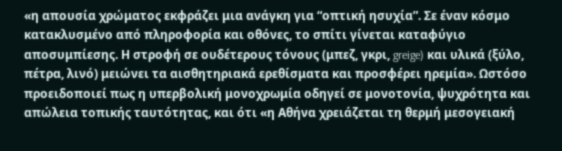«η απουσία χρώματος εκφράζει μια ανάγκη για “οπτική ησυχία”. Σε έναν κόσμο κατακλυσμένο από πληροφορία και οθόνες, το σπίτι γίνεται καταφύγιο αποσυμπίεσης. Η στροφή σε ουδέτερους τόνους (μπεζ, γκρι, greige) και υλικά (ξύλο, πέτρα, λινό) μειώνει τα αισθητηριακά ερεθίσματα και προσφέρει ηρεμία». Ωστόσο προειδοποιεί πως η υπερβολική μονοχρωμία οδηγεί σε μονοτονία, ψυχρότητα και απώλεια τοπικής ταυτότητας, και ότι «η Αθήνα χρειάζεται τη θερμή μεσογειακή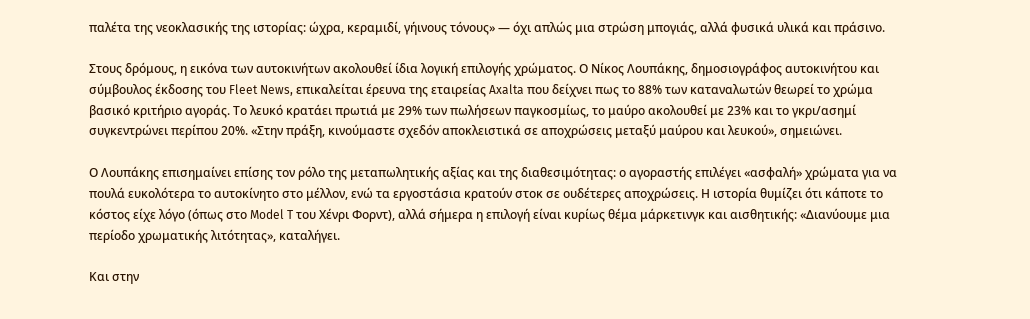παλέτα της νεοκλασικής της ιστορίας: ώχρα, κεραμιδί, γήινους τόνους» — όχι απλώς μια στρώση μπογιάς, αλλά φυσικά υλικά και πράσινο.

Στους δρόμους, η εικόνα των αυτοκινήτων ακολουθεί ίδια λογική επιλογής χρώματος. Ο Νίκος Λουπάκης, δημοσιογράφος αυτοκινήτου και σύμβουλος έκδοσης του Fleet News, επικαλείται έρευνα της εταιρείας Axalta που δείχνει πως το 88% των καταναλωτών θεωρεί το χρώμα βασικό κριτήριο αγοράς. Το λευκό κρατάει πρωτιά με 29% των πωλήσεων παγκοσμίως, το μαύρο ακολουθεί με 23% και το γκρι/ασημί συγκεντρώνει περίπου 20%. «Στην πράξη, κινούμαστε σχεδόν αποκλειστικά σε αποχρώσεις μεταξύ μαύρου και λευκού», σημειώνει.

Ο Λουπάκης επισημαίνει επίσης τον ρόλο της μεταπωλητικής αξίας και της διαθεσιμότητας: ο αγοραστής επιλέγει «ασφαλή» χρώματα για να πουλά ευκολότερα το αυτοκίνητο στο μέλλον, ενώ τα εργοστάσια κρατούν στοκ σε ουδέτερες αποχρώσεις. Η ιστορία θυμίζει ότι κάποτε το κόστος είχε λόγο (όπως στο Model T του Χένρι Φορντ), αλλά σήμερα η επιλογή είναι κυρίως θέμα μάρκετινγκ και αισθητικής: «Διανύουμε μια περίοδο χρωματικής λιτότητας», καταλήγει.

Και στην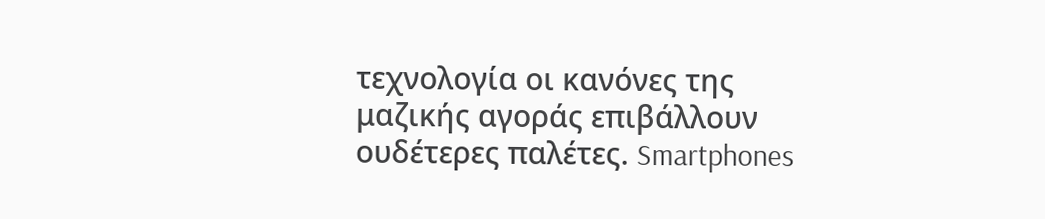τεχνολογία οι κανόνες της μαζικής αγοράς επιβάλλουν ουδέτερες παλέτες. Smartphones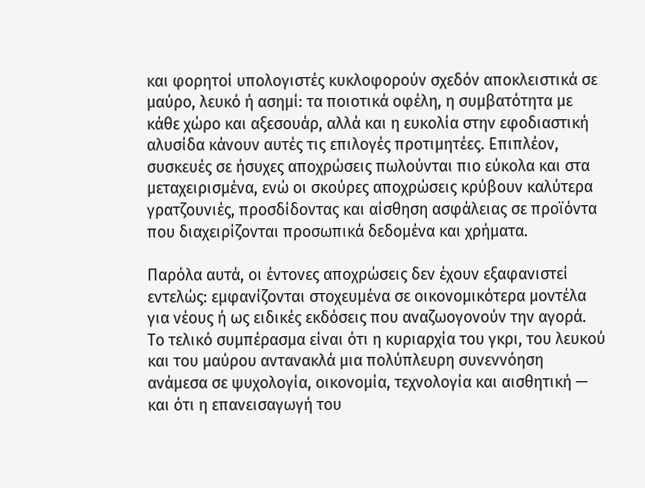και φορητοί υπολογιστές κυκλοφορούν σχεδόν αποκλειστικά σε μαύρο, λευκό ή ασημί: τα ποιοτικά οφέλη, η συμβατότητα με κάθε χώρο και αξεσουάρ, αλλά και η ευκολία στην εφοδιαστική αλυσίδα κάνουν αυτές τις επιλογές προτιμητέες. Επιπλέον, συσκευές σε ήσυχες αποχρώσεις πωλούνται πιο εύκολα και στα μεταχειρισμένα, ενώ οι σκούρες αποχρώσεις κρύβουν καλύτερα γρατζουνιές, προσδίδοντας και αίσθηση ασφάλειας σε προϊόντα που διαχειρίζονται προσωπικά δεδομένα και χρήματα.

Παρόλα αυτά, οι έντονες αποχρώσεις δεν έχουν εξαφανιστεί εντελώς: εμφανίζονται στοχευμένα σε οικονομικότερα μοντέλα για νέους ή ως ειδικές εκδόσεις που αναζωογονούν την αγορά. Το τελικό συμπέρασμα είναι ότι η κυριαρχία του γκρι, του λευκού και του μαύρου αντανακλά μια πολύπλευρη συνεννόηση ανάμεσα σε ψυχολογία, οικονομία, τεχνολογία και αισθητική — και ότι η επανεισαγωγή του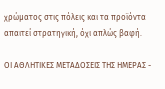χρώματος στις πόλεις και τα προϊόντα απαιτεί στρατηγική, όχι απλώς βαφή.

ΟΙ ΑΘΛΗΤΙΚΕΣ ΜΕΤΑΔΟΣΕΙΣ ΤΗΣ ΗΜΕΡΑΣ -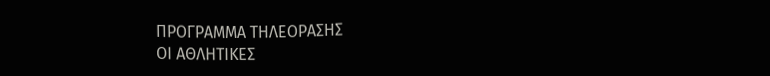ΠΡΟΓΡΑΜΜΑ ΤΗΛΕΟΡΑΣΗΣ
ΟΙ ΑΘΛΗΤΙΚΕΣ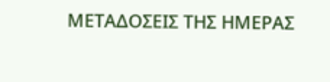ΜΕΤΑΔΟΣΕΙΣ ΤΗΣ ΗΜΕΡΑΣ